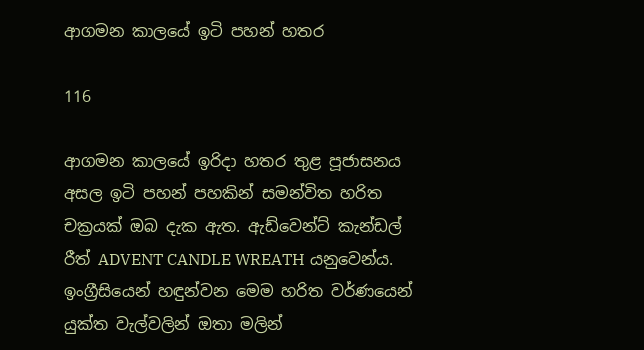ආගමන කාලයේ ඉටි පහන් හතර

116

ආගමන කාලයේ ඉරිදා හතර තුළ පූජාසනය අසල ඉටි පහන් පහකින් සමන්විත හරිත චක්‍රයක් ඔබ දැක ඇත. ඇඩ්වෙන්ට් කැන්ඩල් රීත් ADVENT CANDLE WREATH යනුවෙන්ය. ඉංග්‍රීසියෙන් හඳුන්වන මෙම හරිත වර්ණයෙන් යුක්ත වැල්වලින් ඔතා මලින්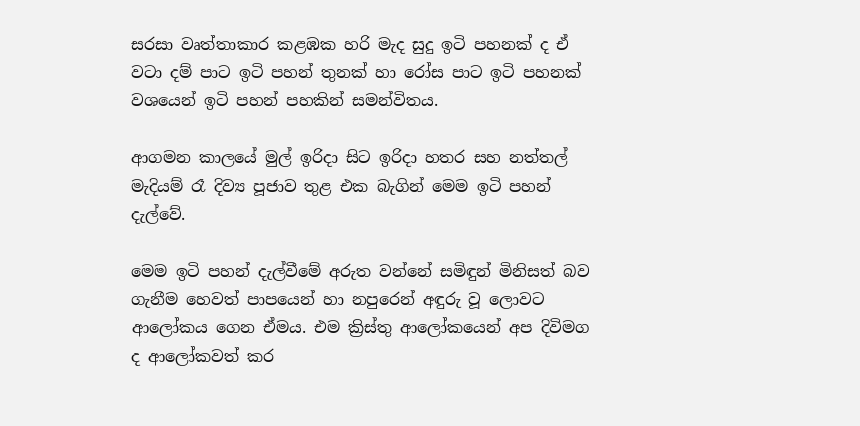සරසා වෘත්තාකාර කළඹක හරි මැද සුදු ඉටි පහනක් ද ඒ වටා දම් පාට ඉටි පහන් තුනක් හා රෝස පාට ඉටි පහනක් වශයෙන් ඉටි පහන් පහකින් සමන්විතය.

ආගමන කාලයේ මුල් ඉරිදා සිට ඉරිදා හතර සහ නත්තල් මැදියම් රෑ දිව්‍ය පූජාව තුළ එක බැගින් මෙම ඉටි පහන් දැල්වේ.

මෙම ඉටි පහන් දැල්වීමේ අරුත වන්නේ සමිඳුන් මිනිසත් බව ගැනීම හෙවත් පාපයෙන් හා නපුරෙන් අඳුරු වූ ලොවට ආලෝකය ගෙන ඒමය. එම ක්‍රිස්තු ආලෝකයෙන් අප දිවිමග ද ආලෝකවත් කර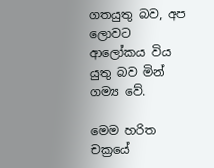ගතයුතු බව, අප ලොවට ආලෝකය විය යුතු බව මින් ගම්‍ය වේ.

මෙම හරිත චක්‍රයේ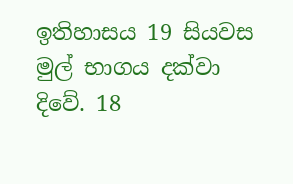ඉතිහාසය 19 සියවස මුල් භාගය දක්වා දිවේ. 18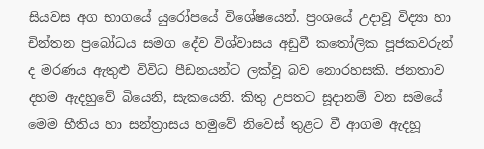සියවස අග භාගයේ යුරෝපයේ විශේෂයෙන්. ප්‍රංශයේ උදාවූ විද්‍යා හා චින්තන ප්‍රබෝධය සමග දේව විශ්වාසය අඩුවී කතෝලික පූජකවරුන් ද මරණය ඇතුළු විවිධ පීඩනයන්ට ලක්වූ බව නොරහසකි. ජනතාව දහම ඇදහුවේ බියෙනි, සැකයෙනි. කිතු උපතට සූදානම් වන සමයේ මෙම භීතිය හා සන්ත්‍රාසය හමුවේ නිවෙස් තුළට වී ආගම ඇදහූ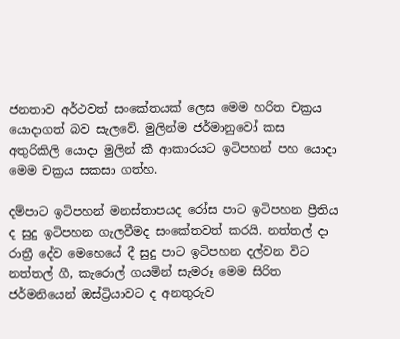ජනතාව අර්ථවත් සංකේතයක් ලෙස මෙම හරිත චක්‍රය යොදාගත් බව සැලවේ. මුලින්ම ජර්මානුවෝ කස අතුරිකිලි යොදා මුලින් කී ආකාරයට ඉටිපහන් පහ යොදා මෙම චක්‍රය සකසා ගත්හ.

දම්පාට ඉටිපහන් මනස්තාපයද රෝස පාට ඉටිපහන ප්‍රීතිය ද සුදු ඉටිපහන ගැලවීමද සංකේතවත් කරයි. නත්තල් දා රාත්‍රී දේව මෙහෙයේ දී සුදු පාට ඉටිපහන දල්වන විට නත්තල් ගී, කැරොල් ගයමින් සැමරූ මෙම සිරිත ජර්මනියෙන් ඔස්ට්‍රියාවට ද අනතුරුව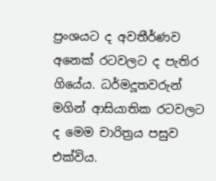ප්‍රංශයට ද අවතීර්ණව අනෙක් රටවලට ද පැතිර ගියේය. ධර්මදූතවරුන් මගින් ආසියාතික රටවලට ද මෙම චාරිත්‍රය පසුව එක්විය.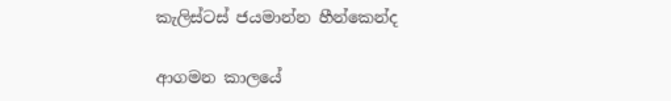කැලිස්ටස් ජයමාන්න හීන්කෙන්ද

ආගමන කාලයේ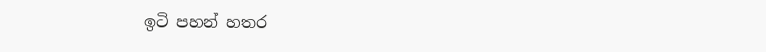ඉටි පහන් හතර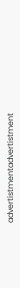advertistmentadvertistment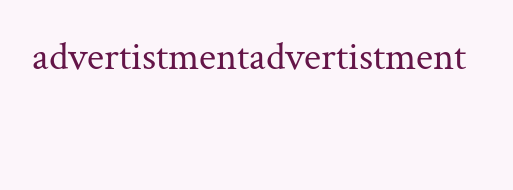advertistmentadvertistment